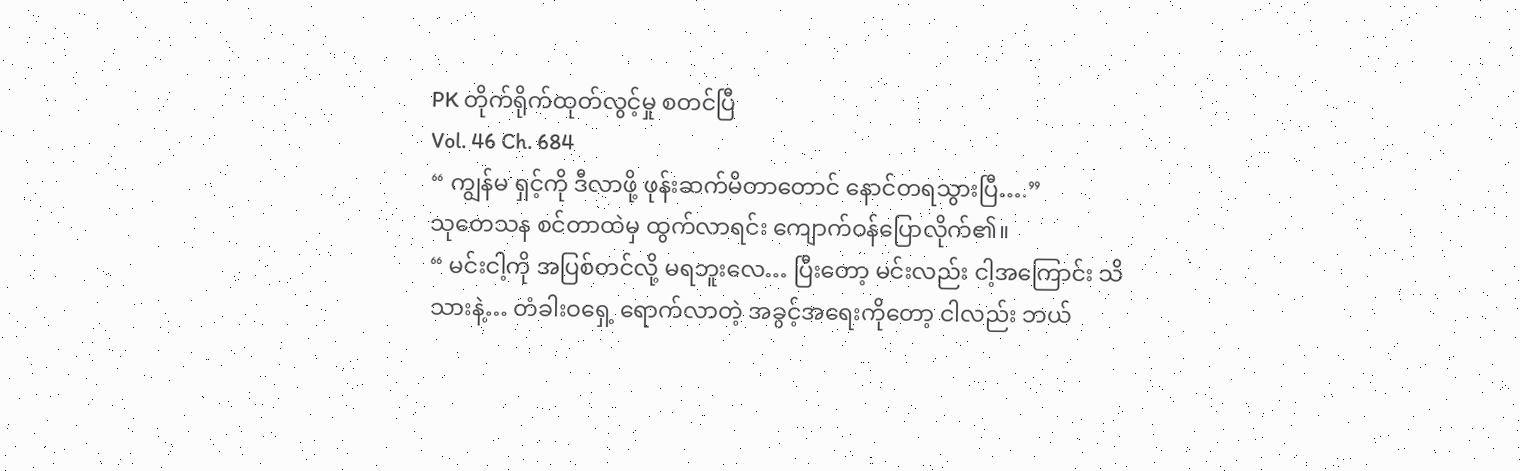PK တိုက်ရိုက်ထုတ်လွင့်မှု စတင်ပြီ
Vol. 46 Ch. 684
“ ကျွန်မ ရှင့်ကို ဒီလာဖို့ ဖုန်းဆက်မိတာတောင် နောင်တရသွားပြီ….”
သုတေသန စင်တာထဲမှ ထွက်လာရင်း ကျောက်ဝန်ပြောလိုက်၏။
“ မင်းငါ့ကို အပြစ်တင်လို့ မရဘူးလေ… ပြီးတော့ မင်းလည်း ငါ့အကြောင်း သိသားနဲ့… တံခါးဝရှေ့ ရောက်လာတဲ့ အခွင့်အရေးကိုတော့ ငါလည်း ဘယ်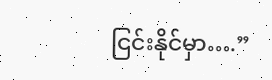ငြင်းနိုင်မှာ….”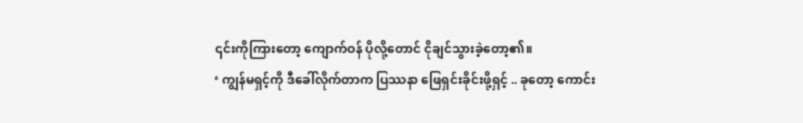၎င်းကိုကြားတော့ ကျောက်ဝန် ပိုလို့တောင် ငိုချင်သွားခဲ့တော့၏။
‘ ကျွန်မရှင့်ကို ဒီခေါ်လိုက်တာက ပြဿနာ ဖြေရှင်းခိုင်းဖို့ရှင့် .. ခုတော့ ကောင်း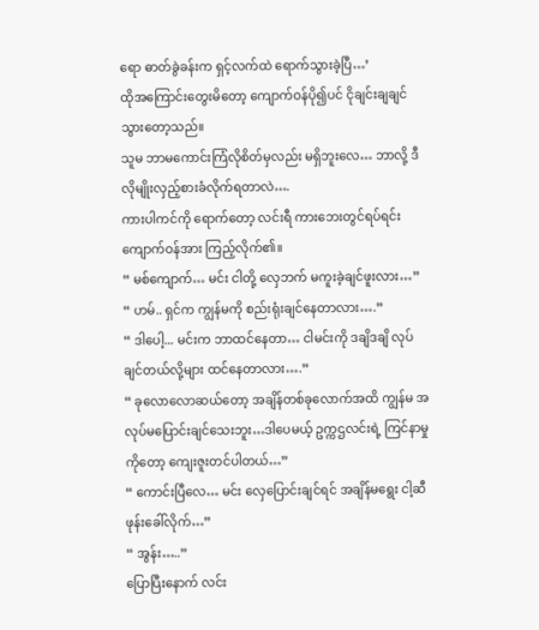ရော ဓာတ်ခွဲခန်းက ရှင့်လက်ထဲ ရောက်သွားခဲ့ပြီ…’
ထိုအကြောင်းတွေးမိတော့ ကျောက်ဝန်ပို၍ပင် ငိုချင်းချချင်သွားတော့သည်။
သူမ ဘာမကောင်းကြံလိုစိတ်မှလည်း မရှိဘူးလေ… ဘာလို့ ဒီလိုမျိုးလှည့်စားခံလိုက်ရတာလဲ….
ကားပါကင်ကို ရောက်တော့ လင်းရီ ကားဘေးတွင်ရပ်ရင်း ကျောက်ဝန်အား ကြည့်လိုက်၏။
“ မစ်ကျောက်… မင်း ငါတို့ လှေဘက် မကူးခဲ့ချင်ဖူးလား…”
“ ဟမ်.. ရှင်က ကျွန်မကို စည်းရုံးချင်နေတာလား….”
“ ဒါပေါ့... မင်းက ဘာထင်နေတာ… ငါမင်းကို ဒချိဒချိ လုပ်ချင်တယ်လို့များ ထင်နေတာလား….”
“ ခုလောလောဆယ်တော့ အချိန်တစ်ခုလောက်အထိ ကျွန်မ အလုပ်မပြောင်းချင်သေးဘူး…ဒါပေမယ့် ဥက္ကဌလင်းရဲ့ ကြင်နာမှုကိုတော့ ကျေးဇူးတင်ပါတယ်…”
“ ကောင်းပြီလေ… မင်း လှေပြောင်းချင်ရင် အချိန်မရွေး ငါ့ဆီ ဖုန်းခေါ်လိုက်…”
“ အွန်း…..”
ပြောပြီးနောက် လင်း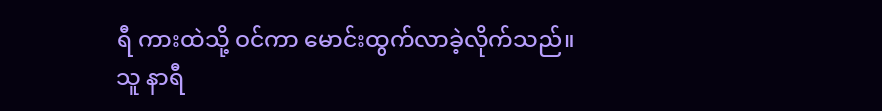ရီ ကားထဲသို့ ဝင်ကာ မောင်းထွက်လာခဲ့လိုက်သည်။
သူ နာရီ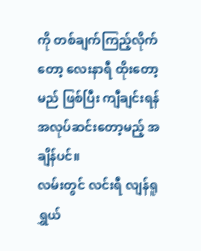ကို တစ်ချက်ကြည့်လိုက်တော့ လေးနာရီ ထိုးတော့မည် ဖြစ်ပြီး ကျီချင်းရန် အလုပ်ဆင်းတော့မည့် အချိန်ပင်။
လမ်းတွင် လင်းရီ လျန်ရူရွှယ်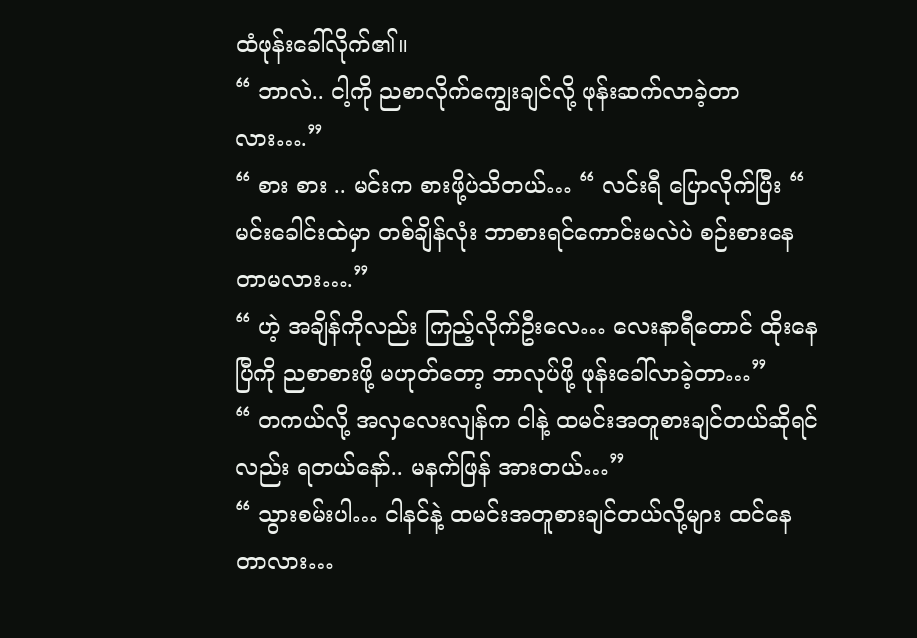ထံဖုန်းခေါ်လိုက်၏။
“ ဘာလဲ.. ငါ့ကို ညစာလိုက်ကျွေးချင်လို့ ဖုန်းဆက်လာခဲ့တာလား….”
“ စား စား .. မင်းက စားဖို့ပဲသိတယ်… “ လင်းရီ ပြောလိုက်ပြီး “ မင်းခေါင်းထဲမှာ တစ်ချိန်လုံး ဘာစားရင်ကောင်းမလဲပဲ စဉ်းစားနေတာမလား….”
“ ဟဲ့ အချိန်ကိုလည်း ကြည့်လိုက်ဦးလေ… လေးနာရီတောင် ထိုးနေပြီကို ညစာစားဖို့ မဟုတ်တော့ ဘာလုပ်ဖို့ ဖုန်းခေါ်လာခဲ့တာ…”
“ တကယ်လို့ အလှလေးလျန်က ငါနဲ့ ထမင်းအတူစားချင်တယ်ဆိုရင်လည်း ရတယ်နော်.. မနက်ဖြန် အားတယ်…”
“ သွားစမ်းပါ… ငါနင်နဲ့ ထမင်းအတူစားချင်တယ်လို့များ ထင်နေတာလား…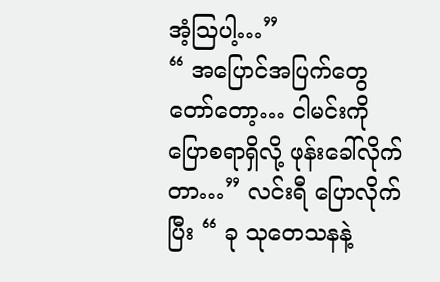အံ့ဩပါ့…”
“ အပြောင်အပြက်တွေ တော်တော့… ငါမင်းကို ပြောစရာရှိလို့ ဖုန်းခေါ်လိုက်တာ…” လင်းရီ ပြောလိုက်ပြီး “ ခု သုတေသနနဲ့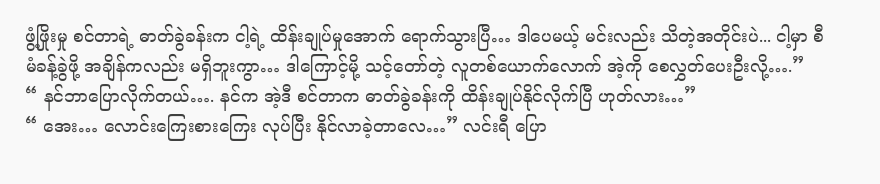ဖွံ့ဖြိုးမှု စင်တာရဲ့ ဓာတ်ခွဲခန်းက ငါ့ရဲ့ ထိန်းချုပ်မှုအောက် ရောက်သွားပြီ… ဒါပေမယ့် မင်းလည်း သိတဲ့အတိုင်းပဲ... ငါ့မှာ စီမံခန့်ခွဲဖို့ အချိန်ကလည်း မရှိဘူးကွာ… ဒါကြောင့်မို့ သင့်တော်တဲ့ လူတစ်ယောက်လောက် အဲ့ကို စေလွှတ်ပေးဦးလို့….”
“ နင်ဘာပြောလိုက်တယ်…. နင်က အဲ့ဒီ စင်တာက ဓာတ်ခွဲခန်းကို ထိန်းချုပ်နိုင်လိုက်ပြီ ဟုတ်လား…”
“ အေး… လောင်းကြေးစားကြေး လုပ်ပြီး နိုင်လာခဲ့တာလေ…” လင်းရီ ပြော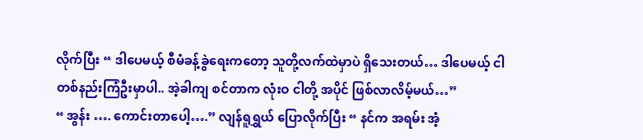လိုက်ပြီး “ ဒါပေမယ့် စီမံခန့်ခွဲရေးကတော့ သူတို့လက်ထဲမှာပဲ ရှိသေးတယ်… ဒါပေမယ့် ငါတစ်နည်းကြံဦးမှာပါ.. အဲ့ခါကျ စင်တာက လုံးဝ ငါတို့ အပိုင် ဖြစ်လာလိမ့်မယ်…”
“ အွန်း …. ကောင်းတာပေါ့….” လျန်ရူရွှယ် ပြောလိုက်ပြီး “ နင်က အရမ်း အံ့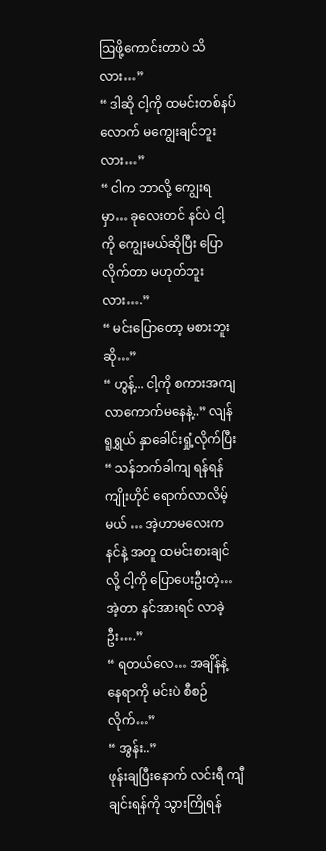ဩဖို့ကောင်းတာပဲ သိလား…”
“ ဒါဆို ငါ့ကို ထမင်းတစ်နပ်လောက် မကျွေးချင်ဘူးလား…”
“ ငါက ဘာလို့ ကျွေးရမှာ… ခုလေးတင် နင်ပဲ ငါ့ကို ကျွေးမယ်ဆိုပြီး ပြောလိုက်တာ မဟုတ်ဘူးလား….”
“ မင်းပြောတော့ မစားဘူးဆို…”
“ ဟွန့်... ငါ့ကို စကားအကျ လာကောက်မနေနဲ့..” လျန်ရူရွှယ် နှာခေါင်းရှုံ့လိုက်ပြီး “ သန်ဘက်ခါကျ ရန်ရန် ကျိုးဟိုင် ရောက်လာလိမ့်မယ် … အဲ့ဟာမလေးက နင်နဲ့ အတူ ထမင်းစားချင်လို့ ငါ့ကို ပြောပေးဦးတဲ့… အဲ့တာ နင်အားရင် လာခဲ့ဦး….”
“ ရတယ်လေ… အချိန်နဲ့ နေရာကို မင်းပဲ စီစဉ်လိုက်…”
“ အွန်း..”
ဖုန်းချပြီးနောက် လင်းရီ ကျီချင်းရန်ကို သွားကြိုရန်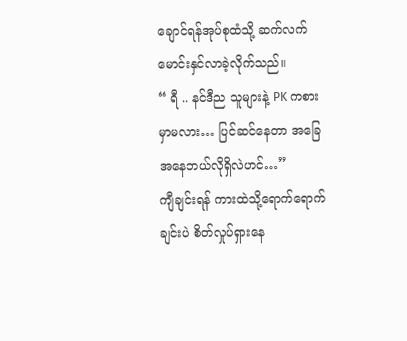ချောင်ရန်အုပ်စုထံသို့ ဆက်လက်မောင်းနှင်လာခဲ့လိုက်သည်။
“ ရီ .. နင်ဒီည သူများနဲ့ PK ကစားမှာမလား… ပြင်ဆင်နေတာ အခြေအနေဘယ်လိုရှိလဲဟင်…”
ကျီချင်းရန် ကားထဲသို့ရောက်ရောက်ချင်းပဲ စိတ်လှုပ်ရှားနေ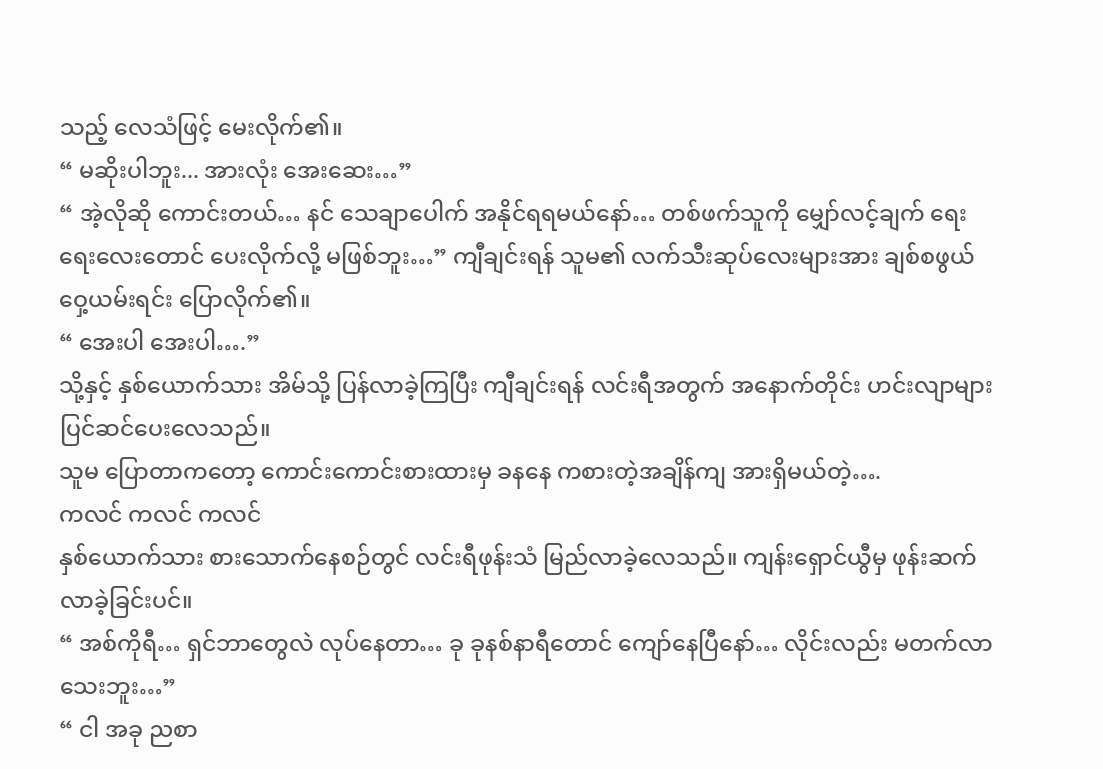သည့် လေသံဖြင့် မေးလိုက်၏။
“ မဆိုးပါဘူး... အားလုံး အေးဆေး…”
“ အဲ့လိုဆို ကောင်းတယ်… နင် သေချာပေါက် အနိုင်ရရမယ်နော်… တစ်ဖက်သူကို မျှော်လင့်ချက် ရေးရေးလေးတောင် ပေးလိုက်လို့ မဖြစ်ဘူး…” ကျီချင်းရန် သူမ၏ လက်သီးဆုပ်လေးများအား ချစ်စဖွယ် ဝှေ့ယမ်းရင်း ပြောလိုက်၏။
“ အေးပါ အေးပါ….”
သို့နှင့် နှစ်ယောက်သား အိမ်သို့ ပြန်လာခဲ့ကြပြီး ကျီချင်းရန် လင်းရီအတွက် အနောက်တိုင်း ဟင်းလျာများ ပြင်ဆင်ပေးလေသည်။
သူမ ပြောတာကတော့ ကောင်းကောင်းစားထားမှ ခနနေ ကစားတဲ့အချိန်ကျ အားရှိမယ်တဲ့….
ကလင် ကလင် ကလင်
နှစ်ယောက်သား စားသောက်နေစဉ်တွင် လင်းရီဖုန်းသံ မြည်လာခဲ့လေသည်။ ကျန်းရှောင်ယွီမှ ဖုန်းဆက်လာခဲ့ခြင်းပင်။
“ အစ်ကိုရီ… ရှင်ဘာတွေလဲ လုပ်နေတာ… ခု ခုနစ်နာရီတောင် ကျော်နေပြီနော်… လိုင်းလည်း မတက်လာသေးဘူး…”
“ ငါ အခု ညစာ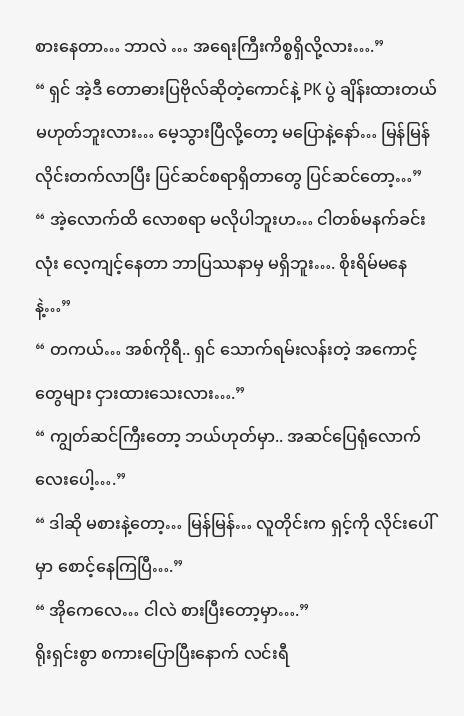စားနေတာ… ဘာလဲ … အရေးကြီးကိစ္စရှိလို့လား….”
“ ရှင် အဲ့ဒီ တောဓားပြဗိုလ်ဆိုတဲ့ကောင်နဲ့ PK ပွဲ ချိန်းထားတယ် မဟုတ်ဘူးလား… မေ့သွားပြီလို့တော့ မပြောနဲ့နော်… မြန်မြန် လိုင်းတက်လာပြီး ပြင်ဆင်စရာရှိတာတွေ ပြင်ဆင်တော့…”
“ အဲ့လောက်ထိ လောစရာ မလိုပါဘူးဟ… ငါတစ်မနက်ခင်းလုံး လေ့ကျင့်နေတာ ဘာပြဿနာမှ မရှိဘူး…. စိုးရိမ်မနေနဲ့…”
“ တကယ်… အစ်ကိုရီ.. ရှင် သောက်ရမ်းလန်းတဲ့ အကောင့်တွေများ ငှားထားသေးလား….”
“ ကျွတ်ဆင်ကြီးတော့ ဘယ်ဟုတ်မှာ.. အဆင်ပြေရုံလောက်လေးပေါ့….”
“ ဒါဆို မစားနဲ့တော့… မြန်မြန်… လူတိုင်းက ရှင့်ကို လိုင်းပေါ်မှာ စောင့်နေကြပြီ….”
“ အိုကေလေ… ငါလဲ စားပြီးတော့မှာ….”
ရိုးရှင်းစွာ စကားပြောပြီးနောက် လင်းရီ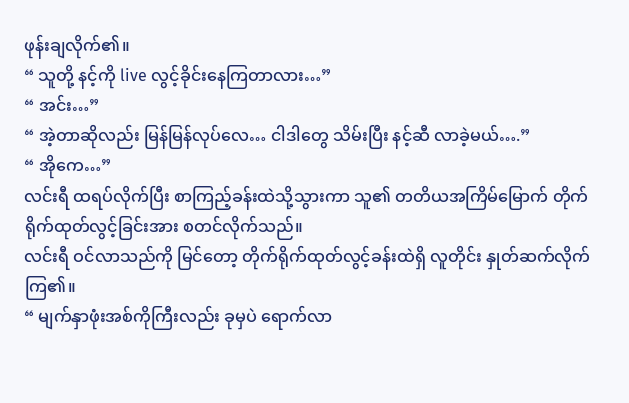ဖုန်းချလိုက်၏။
“ သူတို့ နင့်ကို live လွင့်ခိုင်းနေကြတာလား…”
“ အင်း…”
“ အဲ့တာဆိုလည်း မြန်မြန်လုပ်လေ… ငါဒါတွေ သိမ်းပြီး နင့်ဆီ လာခဲ့မယ်….”
“ အိုကေ…”
လင်းရီ ထရပ်လိုက်ပြီး စာကြည့်ခန်းထဲသို့သွားကာ သူ၏ တတိယအကြိမ်မြောက် တိုက်ရိုက်ထုတ်လွင့်ခြင်းအား စတင်လိုက်သည်။
လင်းရီ ဝင်လာသည်ကို မြင်တော့ တိုက်ရိုက်ထုတ်လွင့်ခန်းထဲရှိ လူတိုင်း နှုတ်ဆက်လိုက်ကြ၏။
“ မျက်နှာဖုံးအစ်ကိုကြီးလည်း ခုမှပဲ ရောက်လာ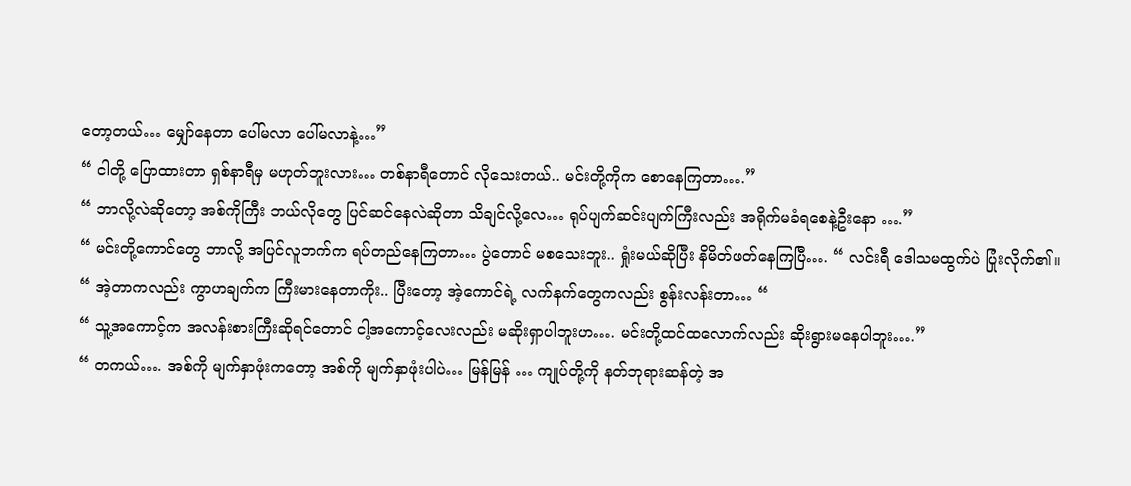တော့တယ်… မျှော်နေတာ ပေါ်မလာ ပေါ်မလာနဲ့…”
“ ငါတို့ ပြောထားတာ ရှစ်နာရီမှ မဟုတ်ဘူးလား… တစ်နာရီတောင် လိုသေးတယ်.. မင်းတို့ကိုက စောနေကြတာ….”
“ ဘာလို့လဲဆိုတော့ အစ်ကိုကြီး ဘယ်လိုတွေ ပြင်ဆင်နေလဲဆိုတာ သိချင်လို့လေ… ရုပ်ပျက်ဆင်းပျက်ကြီးလည်း အရိုက်မခံရစေနဲ့ဦးနော ….”
“ မင်းတို့ကောင်တွေ ဘာလို့ အပြင်လူဘက်က ရပ်တည်နေကြတာ… ပွဲတောင် မစသေးဘူး.. ရှုံးမယ်ဆိုပြီး နိမိတ်ဖတ်နေကြပြီ…. “ လင်းရီ ဒေါသမထွက်ပဲ ပြုံးလိုက်၏။
“ အဲ့တာကလည်း ကွာဟချက်က ကြီးမားနေတာကိုး.. ပြီးတော့ အဲ့ကောင်ရဲ့ လက်နက်တွေကလည်း စွန်းလန်းတာ… “
“ သူ့အကောင့်က အလန်းစားကြီးဆိုရင်တောင် ငါ့အကောင့်လေးလည်း မဆိုးရှာပါဘူးဟ…. မင်းတို့ထင်ထလောက်လည်း ဆိုးရွားမနေပါဘူး….”
“ တကယ်…. အစ်ကို မျက်နှာဖုံးကတော့ အစ်ကို မျက်နှာဖုံးပါပဲ… မြန်မြန် … ကျုပ်တို့ကို နတ်ဘုရားဆန်တဲ့ အ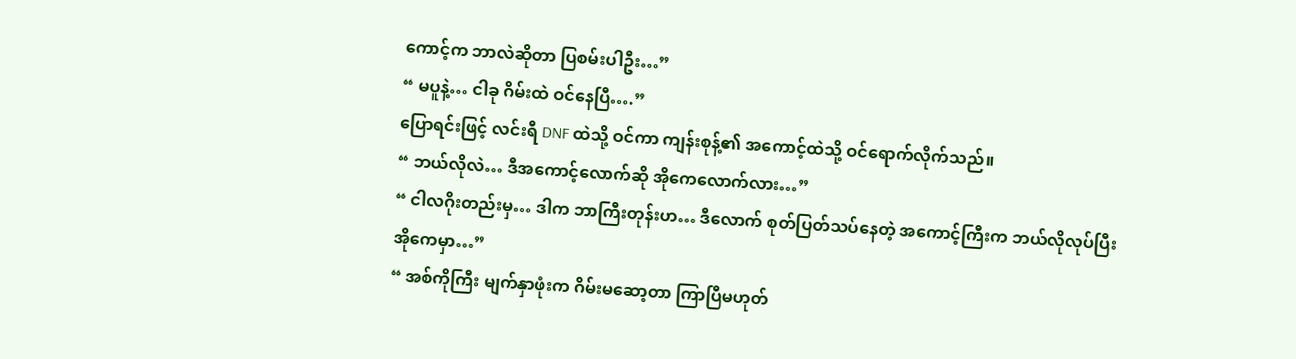ကောင့်က ဘာလဲဆိုတာ ပြစမ်းပါဦး…”
“ မပူနဲ့… ငါခု ဂိမ်းထဲ ဝင်နေပြီ….”
ပြောရင်းဖြင့် လင်းရီ DNF ထဲသို့ ဝင်ကာ ကျန်းစုန့်၏ အကောင့်ထဲသို့ ဝင်ရောက်လိုက်သည်။
“ ဘယ်လိုလဲ… ဒီအကောင့်လောက်ဆို အိုကေလောက်လား…”
“ ငါလဂိုးတည်းမှ… ဒါက ဘာကြီးတုန်းဟ… ဒီလောက် စုတ်ပြတ်သပ်နေတဲ့ အကောင့်ကြီးက ဘယ်လိုလုပ်ပြီး အိုကေမှာ…”
“ အစ်ကိုကြီး မျက်နှာဖုံးက ဂိမ်းမဆော့တာ ကြာပြီမဟုတ်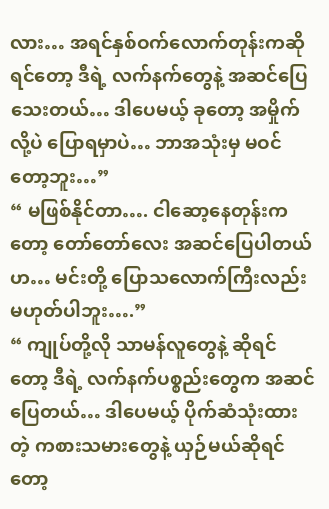လား… အရင်နှစ်ဝက်လောက်တုန်းကဆိုရင်တော့ ဒီရဲ့ လက်နက်တွေနဲ့ အဆင်ပြေသေးတယ်… ဒါပေမယ့် ခုတော့ အမှိုက်လို့ပဲ ပြောရမှာပဲ… ဘာအသုံးမှ မဝင်တော့ဘူး…”
“ မဖြစ်နိုင်တာ…. ငါဆော့နေတုန်းကတော့ တော်တော်လေး အဆင်ပြေပါတယ်ဟ… မင်းတို့ ပြောသလောက်ကြီးလည်း မဟုတ်ပါဘူး….”
“ ကျုပ်တို့လို သာမန်လူတွေနဲ့ ဆိုရင်တော့ ဒီရဲ့ လက်နက်ပစ္စည်းတွေက အဆင်ပြေတယ်… ဒါပေမယ့် ပိုက်ဆံသုံးထားတဲ့ ကစားသမားတွေနဲ့ ယှဉ်မယ်ဆိုရင်တော့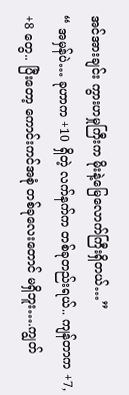အင်အားချင်း ကွားဟမှုကြီးက မိုးနဲ့မြေလောက်ကြီးရှိတယ်…”
“ အမှန်ပဲ… ခုဟာက +10 ရှိတဲ့ လက်နက်က တစ်ခုတည်းရယ်.. ကျန်တာက +7, +8 တွေ.. ပြီးတော့ ကောင်းကင်အစုံ တစ်ခုလေးတောင် မရှိဘူး….ကျွတ်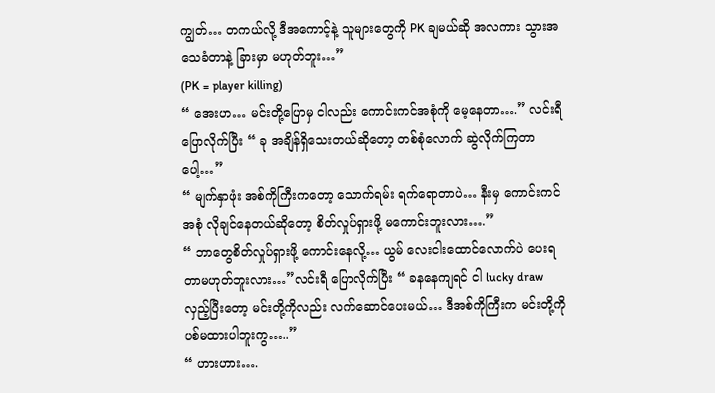ကျွတ်… တကယ်လို့ ဒီအကောင့်နဲ့ သူများတွေကို PK ချမယ်ဆို အလကား သွားအသေခံတာနဲ့ ခြားမှာ မဟုတ်ဘူး…”
(PK = player killing)
“ အေးဟ… မင်းတို့ပြောမှ ငါလည်း ကောင်းကင်အစုံကို မေ့နေတာ….” လင်းရီ ပြောလိုက်ပြီး “ ခု အချိန်ရှိသေးတယ်ဆိုတော့ တစ်စုံလောက် ဆွဲလိုက်ကြတာပေါ့…”
“ မျက်နှာဖုံး အစ်ကိုကြီးကတော့ သောက်ရမ်း ရက်ရောတာပဲ… နီးမှ ကောင်းကင်အစုံ လိုချင်နေတယ်ဆိုတော့ စိတ်လှုပ်ရှားဖို့ မကောင်းဘူးလား….”
“ ဘာတွေစိတ်လှုပ်ရှားဖို့ ကောင်းနေလို့… ယွမ် လေးငါးထောင်လောက်ပဲ ပေးရတာမဟုတ်ဘူးလား…”လင်းရီ ပြောလိုက်ပြီး “ ခနနေကျရင် ငါ lucky draw လှည့်ပြီးတော့ မင်းတို့ကိုလည်း လက်ဆောင်ပေးမယ်… ဒီအစ်ကိုကြီးက မင်းတို့ကို ပစ်မထားပါဘူးကွ…..”
“ ဟားဟား….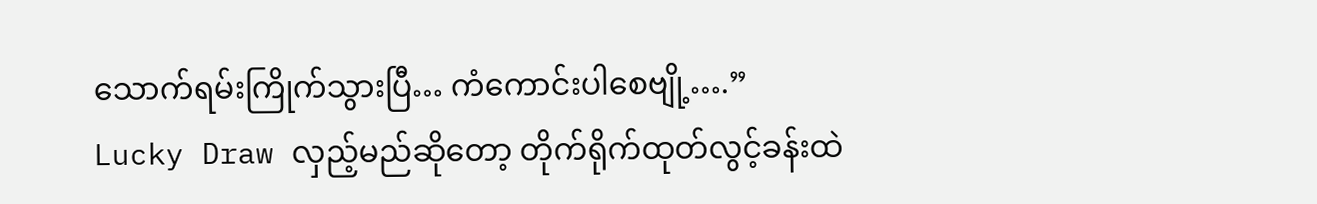သောက်ရမ်းကြိုက်သွားပြီ… ကံကောင်းပါစေဗျို့….”
Lucky Draw လှည့်မည်ဆိုတော့ တိုက်ရိုက်ထုတ်လွင့်ခန်းထဲ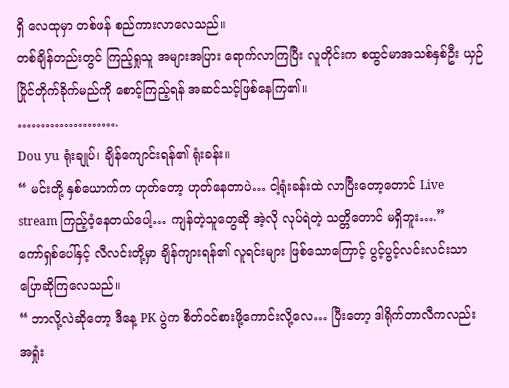ရှိ လေထုမှာ တစ်ဖန် စည်ကားလာလေသည်။
တစ်ချိန်တည်းတွင် ကြည့်ရှုသူ အများအပြား ရောက်လာကြပြီး လူတိုင်းက စထွင်မာအသစ်နှစ်ဦး ယှဉ်ပြိုင်တိုက်ခိုက်မည်ကို စောင့်ကြည့်ရန် အဆင်သင့်ဖြစ်နေကြ၏။
………………….
Dou yu ရုံးချုပ်၊ ချိန်ကျောင်းရန်၏ ရုံးခန်း။
“ မင်းတို့ နှစ်ယောက်က ဟုတ်တော့ ဟုတ်နေတာပဲ… ငါ့ရုံးခန်းထဲ လာပြီးတော့တောင် Live stream ကြည့်ဝံ့နေတယ်ပေါ့… ကျန်တဲ့သူတွေဆို အဲ့လို လုပ်ရဲတဲ့ သတ္တိတောင် မရှိဘူး….”
ကော်ရှစ်ပေါ်နှင့် လီလင်းတို့မှာ ချိန်ကျားရန်၏ လူရင်းများ ဖြစ်သောကြောင့် ပွင့်ပွင့်လင်းလင်းသာ ပြောဆိုကြလေသည်။
“ ဘာလို့လဲဆိုတော့ ဒီနေ့ PK ပွဲက စိတ်ဝင်စားဖို့ကောင်းလို့လေ… ပြီးတော့ ဒါရိုက်တာလီကလည်း အရှုံး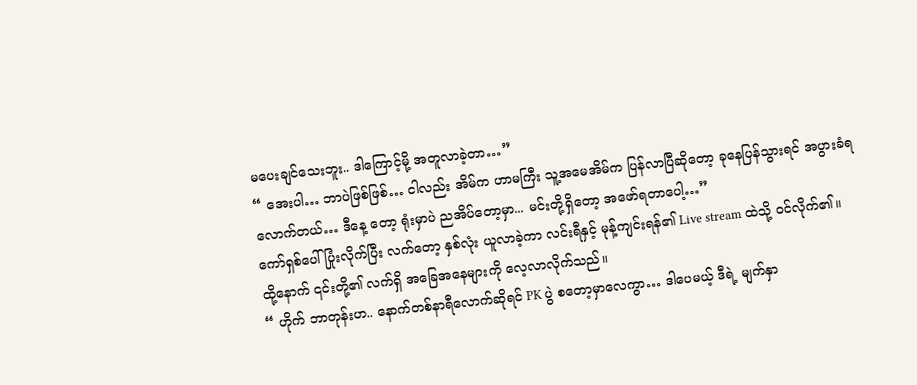မပေးချင်သေးဘူး.. ဒါကြောင့်မို့ အတူလာခဲ့တာ…”
“ အေးပါ… ဘာပဲဖြစ်ဖြစ်… ငါလည်း အိမ်က ဟာမကြီး သူ့အမေအိမ်က ပြန်လာပြီဆိုတော့ ခုနေပြန်သွားရင် အပွားခံရလောက်တယ်… ဒီနေ့ တော့ ရုံးမှာပဲ ညအိပ်တော့မှာ... မင်းတို့ရှိတော့ အဖော်ရတာပေါ့…”
ကော်ရှစ်ပေါ် ပြုံးလိုက်ပြီး လက်တော့ နှစ်လုံး ယူလာခဲ့ကာ လင်းရီနှင့် မုန့်ကျင်းရန်၏ Live stream ထဲသို့ ဝင်လိုက်၏။
ထို့နောက် ၎င်းတို့၏ လက်ရှိ အခြေအနေများကို လေ့လာလိုက်သည်။
“ ဟိုက် ဘာတုန်းဟ.. နောက်တစ်နာရီလောက်ဆိုရင် PK ပွဲ စတော့မှာလေကွာ… ဒါပေမယ့် ဒီရဲ့ မျက်နှာ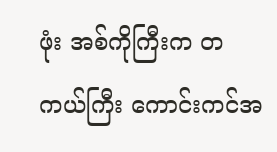ဖုံး အစ်ကိုကြီးက တကယ်ကြီး ကောင်းကင်အ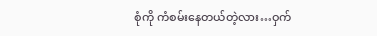စုံကို ကံစမ်းနေတယ်တဲ့လား…ဝှက်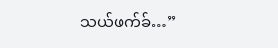သယ်ဖက်ခ်…”